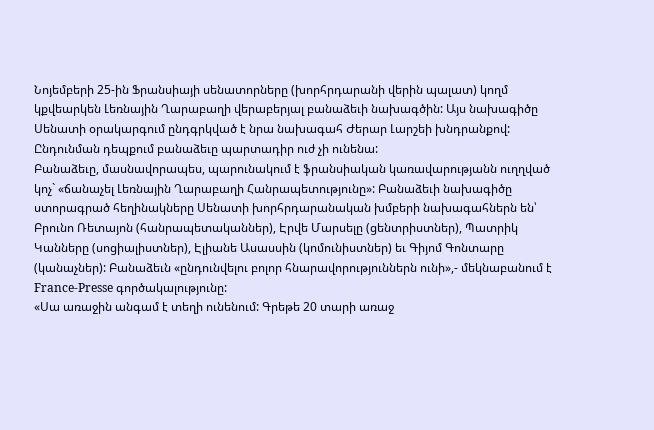Նոյեմբերի 25-ին Ֆրանսիայի սենատորները (խորհրդարանի վերին պալատ) կողմ կքվեարկեն Լեռնային Ղարաբաղի վերաբերյալ բանաձեւի նախագծին: Այս նախագիծը Սենատի օրակարգում ընդգրկված է նրա նախագահ Ժերար Լարշեի խնդրանքով: Ընդունման դեպքում բանաձեւը պարտադիր ուժ չի ունենա:
Բանաձեւը, մասնավորապես, պարունակում է ֆրանսիական կառավարությանն ուղղված կոչ` «ճանաչել Լեռնային Ղարաբաղի Հանրապետությունը»: Բանաձեւի նախագիծը ստորագրած հեղինակները Սենատի խորհրդարանական խմբերի նախագահներն են՝ Բրունո Ռետայոն (հանրապետականներ), Էրվե Մարսելը (ցենտրիստներ), Պատրիկ Կանները (սոցիալիստներ), Էլիանե Ասասսին (կոմունիստներ) եւ Գիյոմ Գոնտարը (կանաչներ): Բանաձեւն «ընդունվելու բոլոր հնարավորություններն ունի»,- մեկնաբանում է France-Presse գործակալությունը:
«Սա առաջին անգամ է տեղի ունենում: Գրեթե 20 տարի առաջ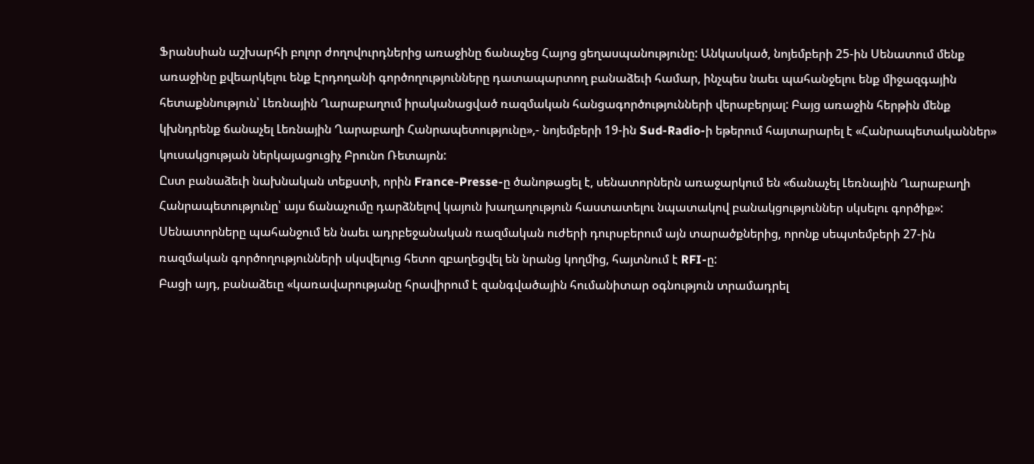Ֆրանսիան աշխարհի բոլոր ժողովուրդներից առաջինը ճանաչեց Հայոց ցեղասպանությունը: Անկասկած, նոյեմբերի 25-ին Սենատում մենք առաջինը քվեարկելու ենք Էրդողանի գործողությունները դատապարտող բանաձեւի համար, ինչպես նաեւ պահանջելու ենք միջազգային հետաքննություն՝ Լեռնային Ղարաբաղում իրականացված ռազմական հանցագործությունների վերաբերյալ: Բայց առաջին հերթին մենք կխնդրենք ճանաչել Լեռնային Ղարաբաղի Հանրապետությունը»,- նոյեմբերի 19-ին Sud-Radio-ի եթերում հայտարարել է «Հանրապետականներ» կուսակցության ներկայացուցիչ Բրունո Ռետայոն:
Ըստ բանաձեւի նախնական տեքստի, որին France-Presse-ը ծանոթացել է, սենատորներն առաջարկում են «ճանաչել Լեռնային Ղարաբաղի Հանրապետությունը՝ այս ճանաչումը դարձնելով կայուն խաղաղություն հաստատելու նպատակով բանակցություններ սկսելու գործիք»: Սենատորները պահանջում են նաեւ ադրբեջանական ռազմական ուժերի դուրսբերում այն տարածքներից, որոնք սեպտեմբերի 27-ին ռազմական գործողությունների սկսվելուց հետո զբաղեցվել են նրանց կողմից, հայտնում է RFI-ը:
Բացի այդ, բանաձեւը «կառավարությանը հրավիրում է զանգվածային հումանիտար օգնություն տրամադրել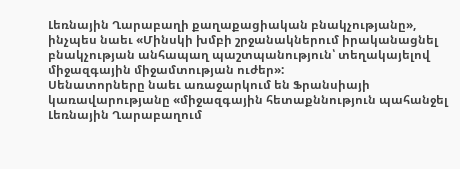Լեռնային Ղարաբաղի քաղաքացիական բնակչությանը», ինչպես նաեւ «Մինսկի խմբի շրջանակներում իրականացնել բնակչության անհապաղ պաշտպանություն՝ տեղակայելով միջազգային միջամտության ուժեր»:
Սենատորները նաեւ առաջարկում են Ֆրանսիայի կառավարությանը «միջազգային հետաքննություն պահանջել Լեռնային Ղարաբաղում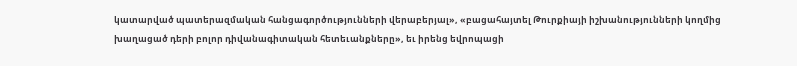կատարված պատերազմական հանցագործությունների վերաբերյալ», «բացահայտել Թուրքիայի իշխանությունների կողմից խաղացած դերի բոլոր դիվանագիտական հետեւանքները», եւ իրենց եվրոպացի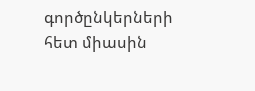գործընկերների հետ միասին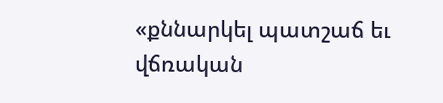«քննարկել պատշաճ եւ վճռական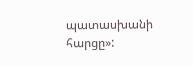պատասխանի հարցը»: